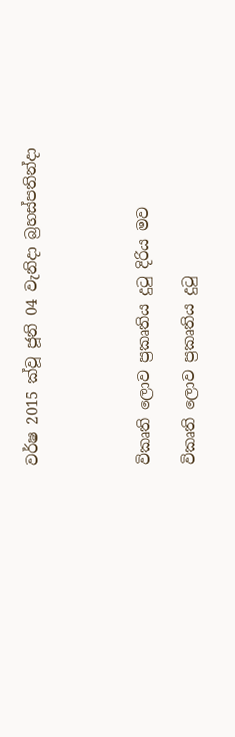වර්ෂ 2015 ක්වූ ජූනි 04 වැනිදා බ්‍රහස්පතින්දා




විකෘති ලොව ප්‍රකෘතිය දුටු දිරිය මව

විකෘති ලොව ප්‍රකෘතිය දුටු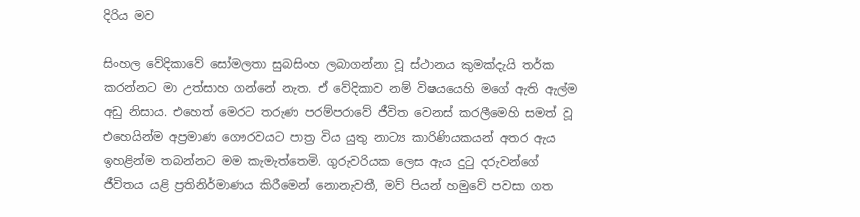දිරිය මව

සිංහල වේදිකාවේ සෝමලතා සුබසිංහ ලබාගන්නා වූ ස්ථානය කුමක්දැයි තර්ක කරන්නට මා උත්සාහ ගන්නේ නැත. ඒ වේදිකාව නම් විෂයයෙහි මගේ ඇති ඇල්ම අඩු නිසාය. එහෙත් මෙරට තරුණ පරම්පරාවේ ජීවිත වෙනස් කරලීමෙහි සමත් වූ එහෙයින්ම අප්‍රමාණ ගෞරවයට පාත්‍ර විය යුතු නාට්‍ය කාරිණියකයන් අතර ඇය ඉහළින්ම තබන්නට මම කැමැත්තෙමි. ගුරුවරියක ලෙස ඇය දුටු දරුවන්ගේ ජීවිතය යළි ප්‍රතිනිර්මාණය කිරීමෙන් නොනැවතී, මව් පියන් හමුවේ පවසා ගත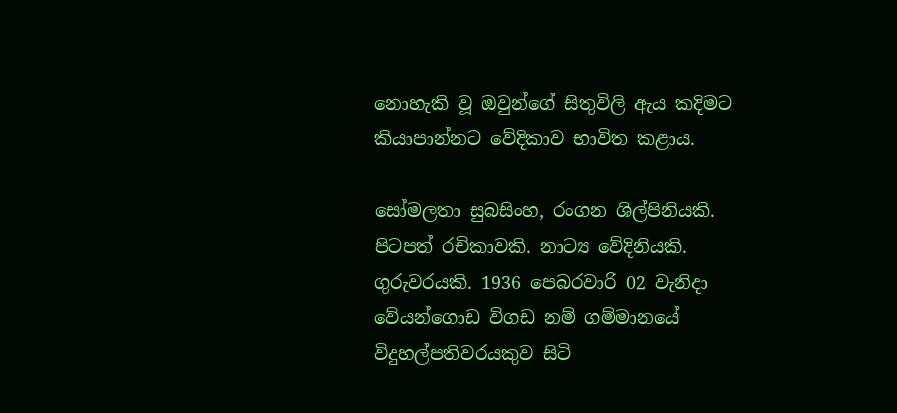නොහැකි වූ ඔවුන්ගේ සිතුවිලි ඇය කදිමට කියාපාන්නට වේදිකාව භාවිත කළාය.

සෝමලතා සුබසිංහ, රංගන ශිල්පිනියකි. පිටපත් රචිකාවකි. නාට්‍ය වේදිනියකි. ගුරුවරයකි. 1936 පෙබරවාරි 02 වැනිදා වේයන්ගොඩ විගඩ නම් ගම්මානයේ විදුහල්පතිවරයකුව සිටි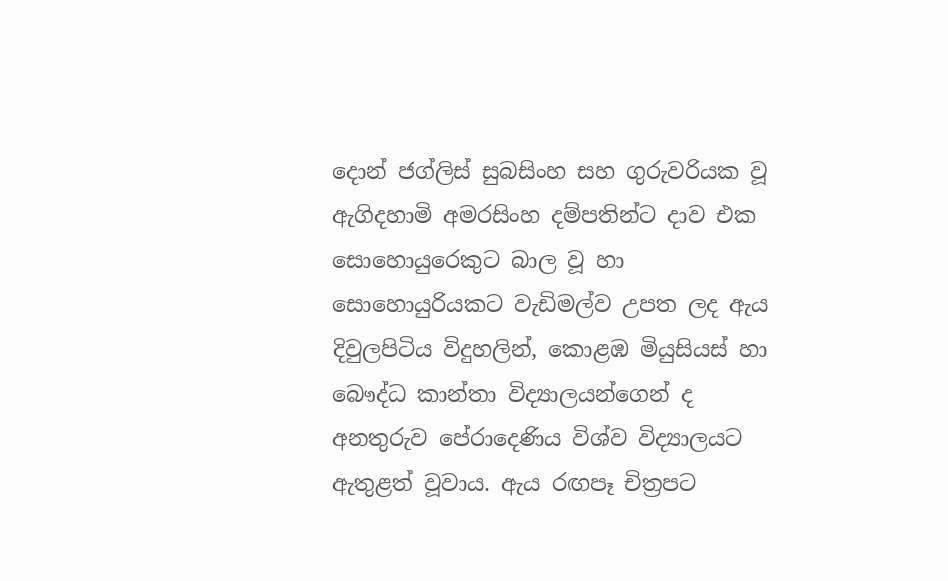දොන් ජග්ලිස් සුබසිංහ සහ ගුරුවරියක වූ ඇගිදහාමි අමරසිංහ දම්පතින්ට දාව එක සොහොයුරෙකුට බාල වූ හා සොහොයුරියකට වැඩිමල්ව උපත ලද ඇය දිවුලපිටිය විදුහලින්, කොළඹ මියුසියස් හා බෞද්ධ කාන්තා විද්‍යාලයන්ගෙන් ද අනතුරුව පේරාදෙණිය විශ්ව විද්‍යාලයට ඇතුළත් වූවාය. ඇය රඟපෑ චිත්‍රපට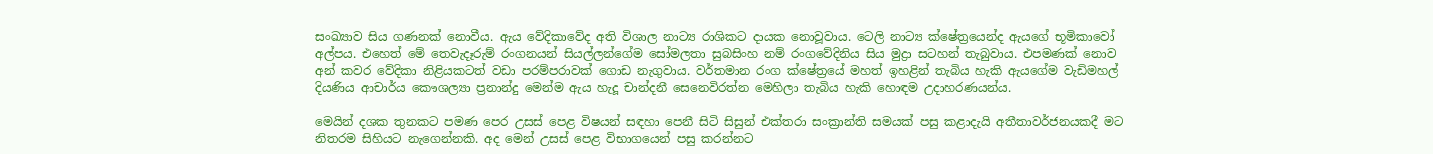සංඛ්‍යාව සිය ගණනක් නොවීය. ඇය වේදිකාවේද අති විශාල නාට්‍ය රාශිකට දායක නොවූවාය. ටෙලි නාට්‍ය ක්ෂේත්‍රයෙන්ද ඇයගේ භූමිකාවෝ අල්පය. එහෙත් මේ තෙවැදෑරුම් රංගනයන් සියල්ලන්ගේම සෝමලතා සුබසිංහ නම් රංගවේදිනිය සිය මුද්‍රා සටහන් තැබුවාය. එපමණක් නොව අන් කවර වේදිකා නිළියකටත් වඩා පරම්පරාවක් ගොඩ නැගුවාය. වර්තමාන රංග ක්ෂේත්‍රයේ මහත් ඉහළින් තැබිය හැකි ඇයගේම වැඩිමහල් දියණිය ආචාර්ය කෞශල්‍යා ප්‍රනාන්දු මෙන්ම ඇය හැදූ චාන්දනී සෙනෙවිරත්න මෙහිලා තැබිය හැකි හොඳම උදාහරණයන්ය.

මෙයින් දශක තුනකට පමණ පෙර උසස් පෙළ විෂයන් සඳහා පෙනී සිටි සිසුන් එක්තරා සංක්‍රාන්ති සමයක් පසු කළාදැයි අතීතාවර්ජනයකදී මට නිතරම සිහියට නැගෙන්නකි. අද මෙන් උසස් පෙළ විභාගයෙන් පසු කරන්නට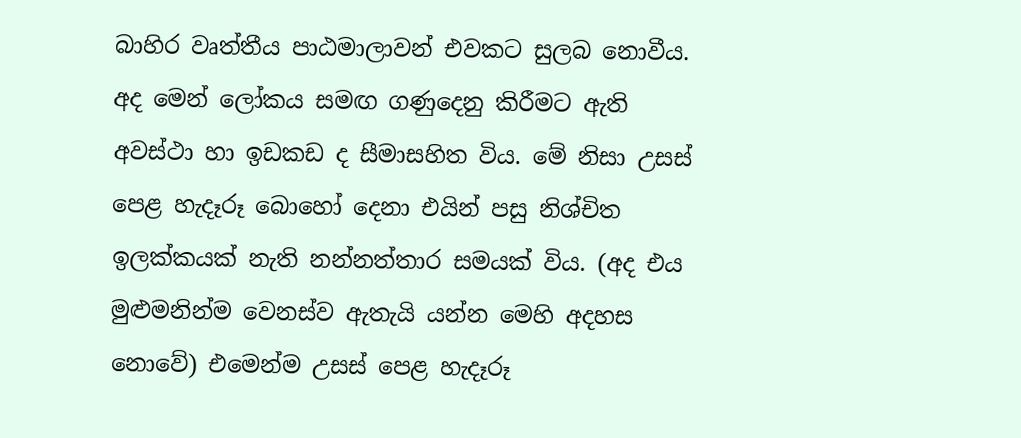බාහිර වෘත්තීය පාඨමාලාවන් එවකට සුලබ නොවීය. අද මෙන් ලෝකය සමඟ ගණුදෙනු කිරීමට ඇති අවස්ථා හා ඉඩකඩ ද සීමාසහිත විය. මේ නිසා උසස් පෙළ හැදෑරූ බොහෝ දෙනා එයින් පසු නිශ්චිත ඉලක්කයක් නැති නන්නත්තාර සමයක් විය. (අද එය මුළුමනින්ම වෙනස්ව ඇතැයි යන්න මෙහි අදහස නොවේ) එමෙන්ම උසස් පෙළ හැදෑරූ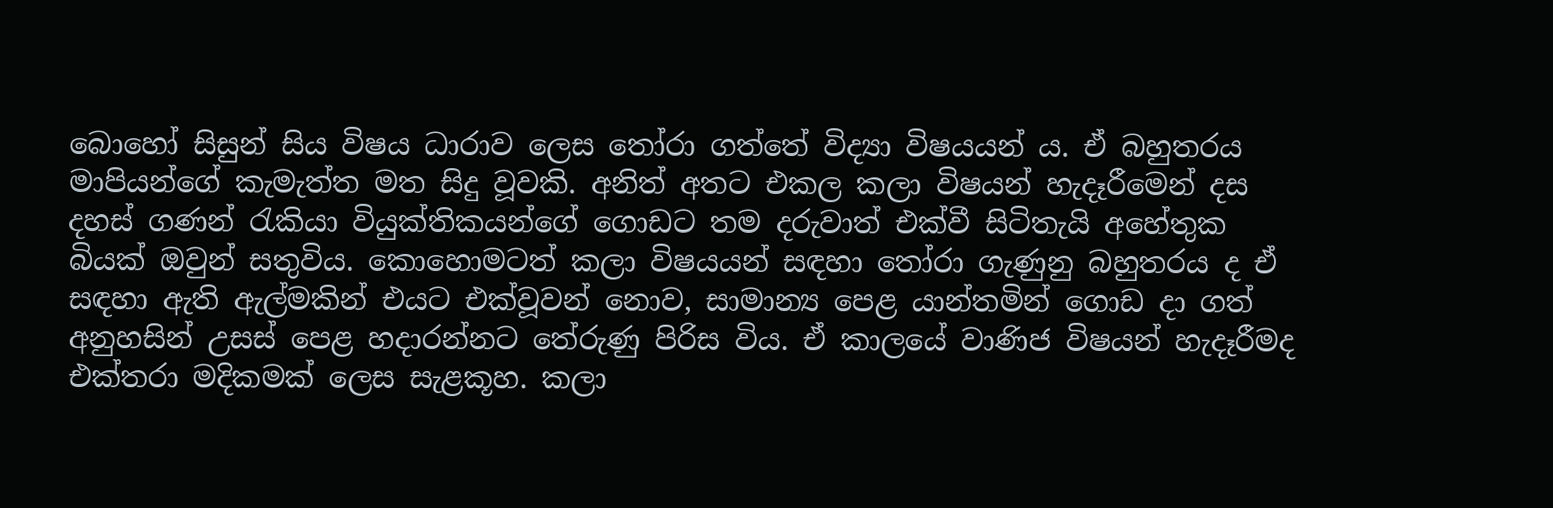බොහෝ සිසුන් සිය විෂය ධාරාව ලෙස තෝරා ගත්තේ විද්‍යා විෂයයන් ය. ඒ බහුතරය මාපියන්ගේ කැමැත්ත මත සිදු වූවකි. අනිත් අතට එකල කලා විෂයන් හැදෑරීමෙන් දස දහස් ගණන් රැකියා වියුක්තිකයන්ගේ ගොඩට තම දරුවාත් එක්වී සිටිතැයි අහේතුක බියක් ඔවුන් සතුවිය. කොහොමටත් කලා විෂයයන් සඳහා තෝරා ගැණුනු බහුතරය ද ඒ සඳහා ඇති ඇල්මකින් එයට එක්වූවන් නොව, සාමාන්‍ය පෙළ යාන්තමින් ගොඩ දා ගත් අනුහසින් උසස් පෙළ හදාරන්නට තේරුණු පිරිස විය. ඒ කාලයේ වාණිජ විෂයන් හැදෑරීමද එක්තරා මදිකමක් ලෙස සැළකූහ. කලා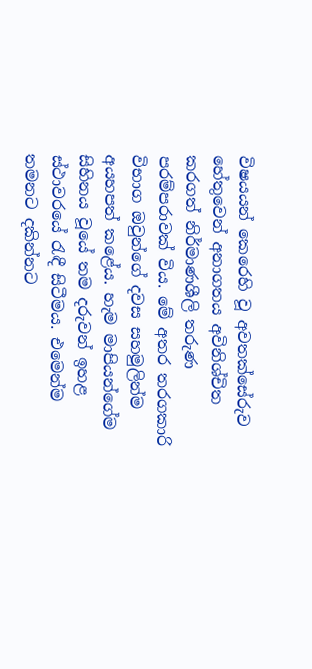විෂයයන් කෙරෙහි වූ අවතක්සේරුව හේතුවෙන් අනාගතය අවිනිශ්චිත කරගත් නිර්මාණශීලි තරුණ පරම්පරාවක් විය. මේ අතර තරගකාරි විභාග ඔවුන්ගේ දවස සහමුලින්ම අයහපත් කළේය. හැම මාපියන්ගේම සිහිනය වූයේ තම දරුවන් ඉහළ ස්ථාවරයේ රැඳී සිටීමය. එමෙන්ම තමනට දකින්නට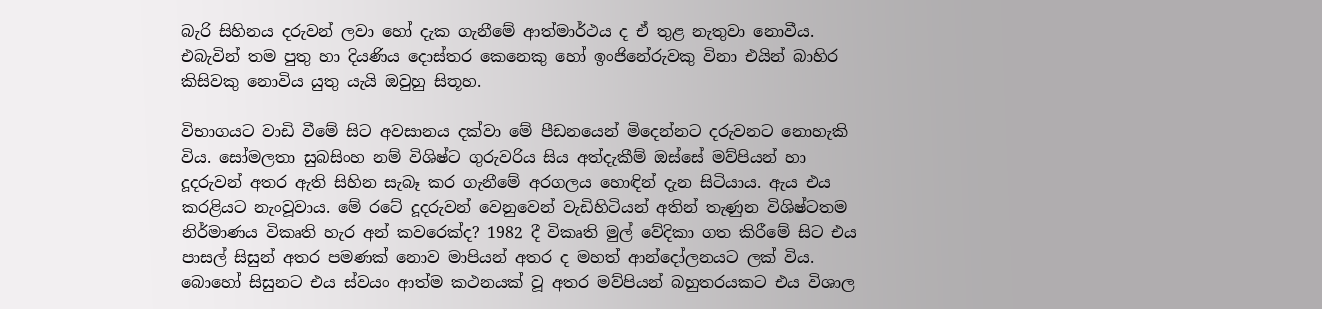බැරි සිහිනය දරුවන් ලවා හෝ දැක ගැනීමේ ආත්මාර්ථය ද ඒ තුළ නැතුවා නොවීය. එබැවින් තම පුතු හා දියණිය දොස්තර කෙනෙකු හෝ ඉංජිනේරුවකු විනා එයින් බාහිර කිසිවකු නොවිය යුතු යැයි ඔවුහු සිතූහ.

විභාගයට වාඩි වීමේ සිට අවසානය දක්වා මේ පීඩනයෙන් මිදෙන්නට දරුවනට නොහැකි විය. සෝමලතා සුබසිංහ නම් විශිෂ්ට ගුරුවරිය සිය අත්දැකීම් ඔස්සේ මව්පියන් හා දූදරුවන් අතර ඇති සිහින සැබෑ කර ගැනීමේ අරගලය හොඳින් දැන සිටියාය. ඇය එය කරළියට නැංවූවාය. මේ රටේ දූදරුවන් වෙනුවෙන් වැඩිහිටියන් අතින් තැණුන විශිෂ්ටතම නිර්මාණය විකෘති හැර අන් කවරෙක්ද? 1982 දී විකෘති මුල් වේදිකා ගත කිරීමේ සිට එය පාසල් සිසුන් අතර පමණක් නොව මාපියන් අතර ද මහත් ආන්දෝලනයට ලක් විය. බොහෝ සිසුනට එය ස්වයං ආත්ම කථනයක් වූ අතර මව්පියන් බහුතරයකට එය විශාල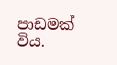පාඩමක් විය.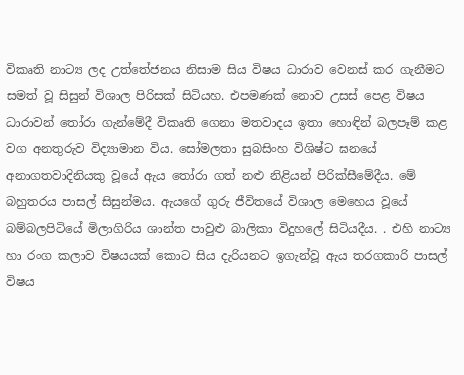විකෘති නාට්‍ය ලද උත්තේජනය නිසාම සිය විෂය ධාරාව වෙනස් කර ගැනීමට සමත් වූ සිසුන් විශාල පිරිසක් සිටියහ. එපමණක් නොව උසස් පෙළ විෂය ධාරාවන් තෝරා ගැන්මේදී විකෘති ගෙනා මතවාදය ඉතා හොඳින් බලපෑම් කළ වග අනතුරුව විද්‍යාමාන විය. සෝමලතා සුබසිංහ විශිෂ්ට ඝනයේ අනාගතවාදිනියකු වූයේ ඇය තෝරා ගත් නළු නිළියන් පිරික්සීමේදීය. මේ බහුතරය පාසල් සිසුන්මය. ඇයගේ ගුරු ජීවිතයේ විශාල මෙහෙය වූයේ බම්බලපිටියේ මිලාගිරිය ශාන්ත පාවුළු බාලිකා විදුහලේ සිටියදීය. . එහි නාට්‍ය හා රංග කලාව විෂයයක් කොට සිය දැරියනට ඉගැන්වූ ඇය තරගකාරි පාසල් විෂය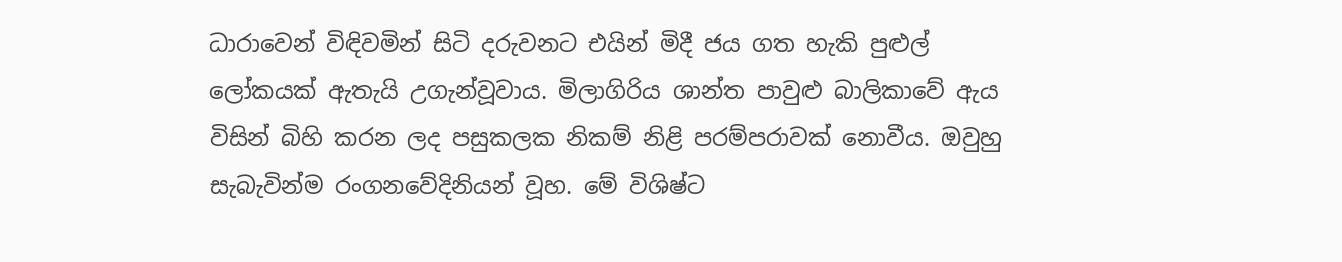ධාරාවෙන් විඳිවමින් සිටි දරුවනට එයින් මිදී ජය ගත හැකි පුළුල් ලෝකයක් ඇතැයි උගැන්වූවාය. මිලාගිරිය ශාන්ත පාවුළු බාලිකාවේ ඇය විසින් බිහි කරන ලද පසුකලක නිකම් නිළි පරම්පරාවක් නොවීය. ඔවුහු සැබැවින්ම රංගනවේදිනියන් වූහ. මේ විශිෂ්ට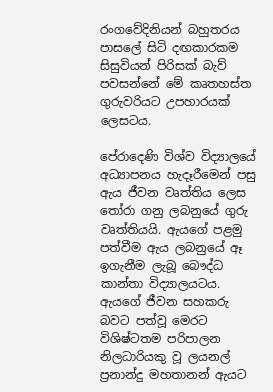රංගවේදිනියන් බහුතරය පාසලේ සිටි දඟකාරකම සිසුවියන් පිරිසක් බැව් පවසන්නේ මේ කෘතහස්ත ගුරුවරියට උපහාරයක් ලෙසටය.

පේරාදෙණි විශ්ව විද්‍යාලයේ අධ්‍යාපනය හැදෑරීමෙන් පසු ඇය ජීවන වෘත්තිය ලෙස තෝරා ගනු ලබනුයේ ගුරු වෘත්තියයි. ඇයගේ පළමු පත්වීම ඇය ලබනුයේ ඈ ඉගැනීම ලැබූ බෞද්ධ කාන්තා විද්‍යාලයටය. ඇයගේ ජීවන සහකරු බවට පත්වූ මෙරට විශිෂ්ටතම පරිපාලන නිලධාරියකු වූ ලයනල් ප්‍රනාන්දු මහතානන් ඇයට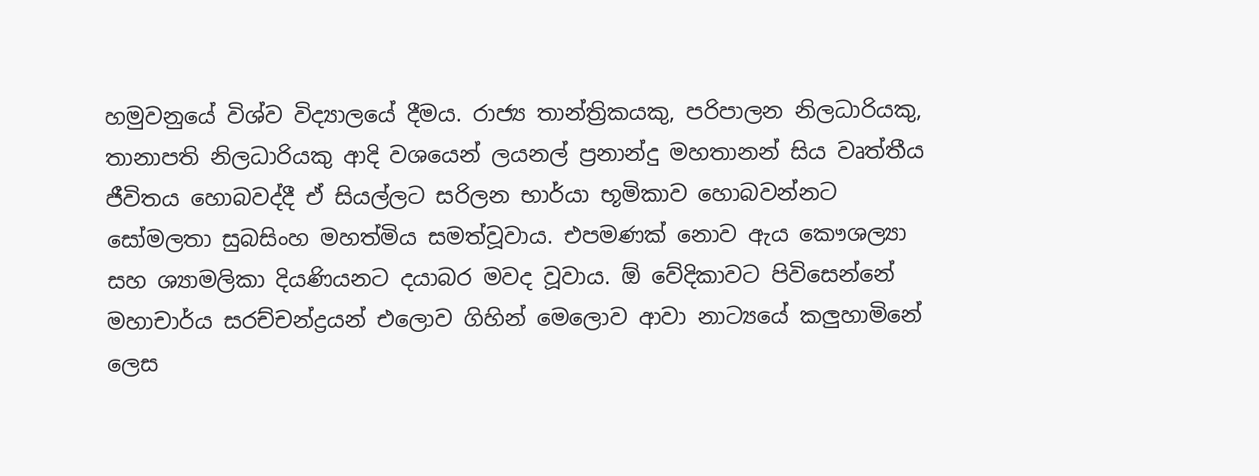හමුවනුයේ විශ්ව විද්‍යාලයේ දීමය. රාජ්‍ය තාන්ත්‍රිකයකු, පරිපාලන නිලධාරියකු, තානාපති නිලධාරියකු ආදි වශයෙන් ලයනල් ප්‍රනාන්දු මහතානන් සිය වෘත්තීය ජීවිතය හොබවද්දී ඒ සියල්ලට සරිලන භාර්යා භූමිකාව හොබවන්නට සෝමලතා සුබසිංහ මහත්මිය සමත්වූවාය. එපමණක් නොව ඇය කෞශල්‍යා සහ ශ්‍යාමලිකා දියණියනට දයාබර මවද වූවාය. ඕ වේදිකාවට පිවිසෙන්නේ මහාචාර්ය සරච්චන්ද්‍රයන් එලොව ගිහින් මෙලොව ආවා නාට්‍යයේ කලුහාමිනේ ලෙස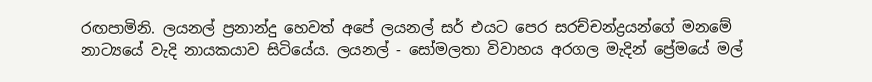රඟපාමිනි. ලයනල් ප්‍රනාන්දු හෙවත් අපේ ලයනල් සර් එයට පෙර සරච්චන්ද්‍රයන්ගේ මනමේ නාට්‍යයේ වැදි නායකයාව සිටියේය. ලයනල් - සෝමලතා විවාහය අරගල මැදින් ප්‍රේමයේ මල්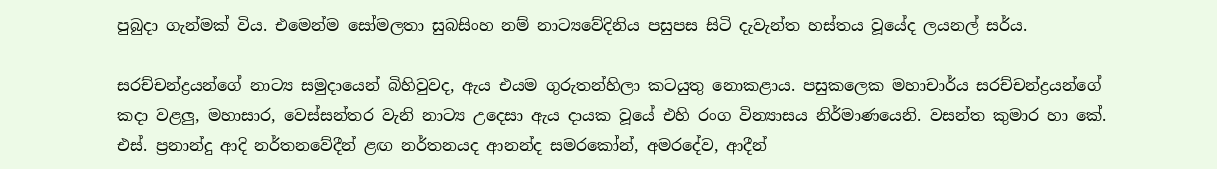පුබුදා ගැන්මක් විය. එමෙන්ම සෝමලතා සුබසිංහ නම් නාට්‍යවේදිනිය පසුපස සිටි දැවැන්ත හස්තය වූයේද ලයනල් සර්ය.

සරච්චන්ද්‍රයන්ගේ නාට්‍ය සමුදායෙන් බිහිවුවද, ඇය එයම ගුරුතන්හිලා කටයුතු නොකළාය. පසුකලෙක මහාචාර්ය සරච්චන්ද්‍රයන්ගේ කදා වළලු, මහාසාර, වෙස්සන්තර වැනි නාට්‍ය උදෙසා ඇය දායක වූයේ එහි රංග වින්‍යාසය නිර්මාණයෙනි. වසන්ත කුමාර හා කේ. එස්. ප්‍රනාන්දු ආදි නර්තනවේදීන් ළඟ නර්තනයද ආනන්ද සමරකෝන්, අමරදේව, ආදීන්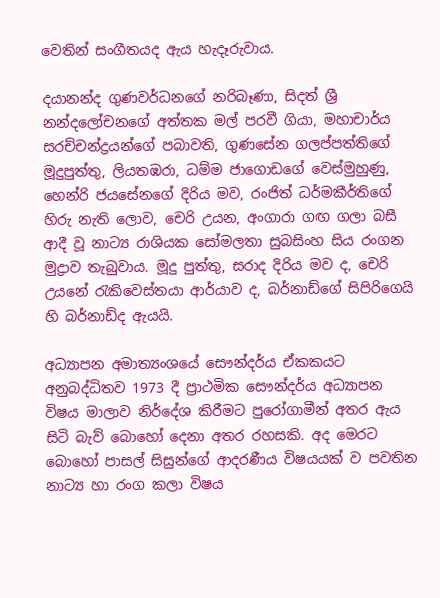වෙතින් සංගීතයද ඇය හැදෑරුවාය.

දයානන්ද ගුණවර්ධනගේ නරිබෑණා, සිදත් ශ්‍රී නන්දලෝචනගේ අත්තක මල් පරවී ගියා, මහාචාර්ය සරච්චන්ද්‍රයන්ගේ පබාවති, ගුණසේන ගලප්පත්තිගේ මූදුපුත්තු, ලියතඹරා, ධම්ම ජාගොඩගේ වෙස්මුහුණු, හෙන්රි ජයසේනගේ දිරිය මව, රංජිත් ධර්මකීර්තිගේ හිරු නැති ලොව, චෙරි උයන, අංගාරා ගඟ ගලා බසී ආදී වූ නාට්‍ය රාශියක සෝමලතා සුබසිංහ සිය රංගන මුද්‍රාව තැබුවාය. මූදු පුත්තු, සරාද දිරිය මව ද, චෙරි උයනේ රැකිවෙස්තයා ආර්යාව ද, බර්නාඩ්ගේ සිපිරිගෙයි හි බර්නාඩ්ද ඇයයි.

අධ්‍යාපන අමාත්‍යංශයේ සෞන්දර්ය ඒකකයට අනුබද්ධිතව 1973 දී ප්‍රාථමික සෞන්දර්ය අධ්‍යාපන විෂය මාලාව නිර්දේශ කිරීමට පුරෝගාමීන් අතර ඇය සිටි බැව් බොහෝ දෙනා අතර රහසකි. අද මෙරට බොහෝ පාසල් සිසුන්ගේ ආදරණීය විෂයයක් ව පවතින නාට්‍ය හා රංග කලා විෂය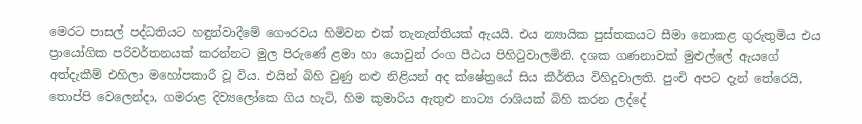මෙරට පාසල් පද්ධතියට හඳුන්වාදීමේ ගෞරවය හිමිවන එක් තැනැත්තියක් ඇයයි. එය න්‍යායික පුස්තකයට සීමා නොකළ ගුරුතුමිය එය ප්‍රායෝගික පරිවර්තනයක් කරන්නට මුල පිරුණේ ළමා හා යොවුන් රංග පීඨය පිහිටුවාලමිනි. දශක ගණනාවක් මුළුල්ලේ ඇයගේ අත්දැකීම් එහිලා මහෝපකාරී වූ විය. එයින් බිහි වුණු නළු නිළියන් අද ක්ෂේත්‍රයේ සිය කීර්තිය විහිදුවාලති. පුංචි අපට දැන් තේරෙයි, තොප්පි වෙලෙන්දා, ගමරාළ දිව්‍යලෝකෙ ගිය හැටි, හිම කුමාරිය ඇතුළු නාට්‍ය රාශියක් බිහි කරන ලද්දේ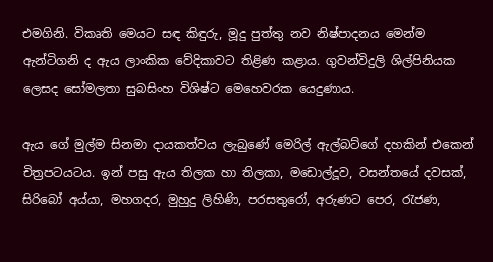එමගිනි. විකෘති මෙයට සඳ කිඳුරු, මූදු පුත්තු නව නිෂ්පාදනය මෙන්ම ඇන්ටිගනි ද ඇය ලාංකික වේදිකාවට තිළිණ කළාය. ගුවන්විදුලි ශිල්පිනියක ලෙසද සෝමලතා සුබසිංහ විශිෂ්ට මෙහෙවරක යෙදුණාය.

ඇය ගේ මුල්ම සිනමා දායකත්වය ලැබුණේ මෙරිල් ඇල්බට්ගේ දහකින් එකෙන් චිත්‍රපටයටය. ඉන් පසු ඇය තිලක හා තිලකා, මඩොල්දූව, වසන්තයේ දවසක්, සිරිබෝ අය්යා, මහගදර, මුහුදු ලිහිණි, පරසතුරෝ, අරුණට පෙර, රැජණ,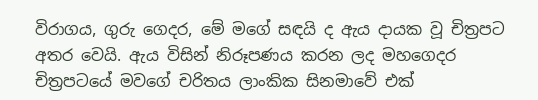විරාගය, ගුරු ගෙදර, මේ මගේ සඳයි ද ඇය දායක වූ චිත්‍රපට අතර වෙයි. ඇය විසින් නිරූපණය කරන ලද මහගෙදර චිත්‍රපටයේ මවගේ චරිතය ලාංකික සිනමාවේ එක්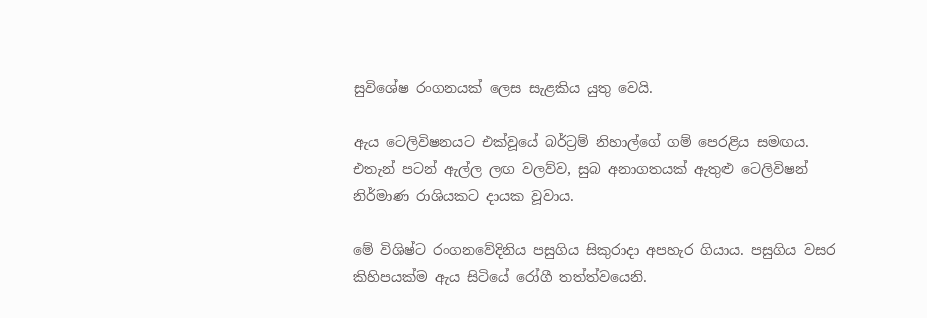සුවිශේෂ රංගනයක් ලෙස සැළකිය යුතු වෙයි.

ඇය ටෙලිවිෂනයට එක්වූයේ බර්ට්‍රම් නිහාල්ගේ ගම් පෙරළිය සමඟය. එතැන් පටන් ඇල්ල ලඟ වලව්ව, සුබ අනාගතයක් ඇතුළු ටෙලිවිෂන් නිර්මාණ රාශියකට දායක වූවාය.

මේ විශිෂ්ට රංගනවේදිනිය පසුගිය සිකුරාදා අපහැර ගියාය. පසුගිය වසර කිහිපයක්ම ඇය සිටියේ රෝගී තත්ත්වයෙනි.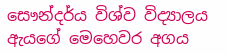සෞන්දර්ය විශ්ව විද්‍යාලය ඇයගේ මෙහෙවර අගය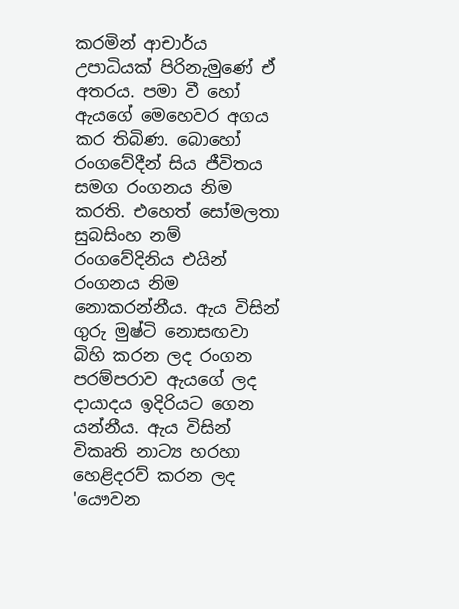කරමින් ආචාර්ය උපාධියක් පිරිනැමුණේ ඒ අතරය. පමා වී හෝ ඇයගේ මෙහෙවර අගය කර තිබිණ. බොහෝ රංගවේදීන් සිය ජීවිතය සමග රංගනය නිම කරති. එහෙත් සෝමලතා සුබසිංහ නම් රංගවේදිනිය එයින් රංගනය නිම නොකරන්නීය. ඇය විසින් ගුරු මුෂ්ටි නොසඟවා බිහි කරන ලද රංගන පරම්පරාව ඇයගේ ලද දායාදය ඉදිරියට ගෙන යන්නීය. ඇය විසින් විකෘති නාට්‍ය හරහා හෙළිදරව් කරන ලද 'යෞවන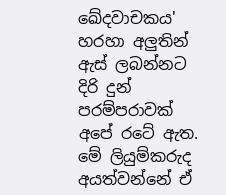ඛේදවාචකය' හරහා අලුතින් ඇස් ලබන්නට දිරි දුන් පරම්පරාවක් අපේ රටේ ඇත. මේ ලියුම්කරුද අයත්වන්නේ ඒ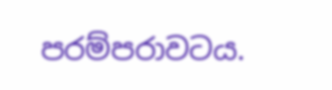පරම්පරාවටය.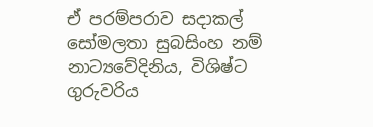ඒ පරම්පරාව සදාකල් සෝමලතා සුබසිංහ නම් නාට්‍යවේදිනිය, විශිෂ්ට ගුරුවරිය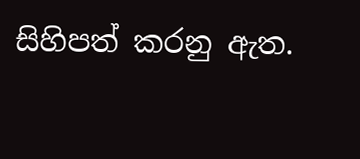සිහිපත් කරනු ඇත.